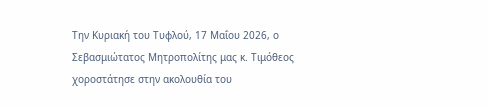Την Κυριακή του Τυφλού, 17 Μαΐου 2026, ο Σεβασμιώτατος Μητροπολίτης μας κ. Τιμόθεος χοροστάτησε στην ακολουθία του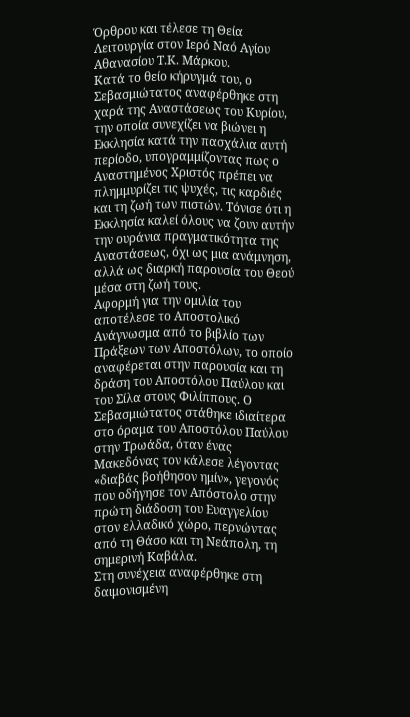Όρθρου και τέλεσε τη Θεία Λειτουργία στον Ιερό Ναό Αγίου Αθανασίου Τ.Κ. Μάρκου.
Κατά το θείο κήρυγμά του, ο Σεβασμιώτατος αναφέρθηκε στη χαρά της Αναστάσεως του Κυρίου, την οποία συνεχίζει να βιώνει η Εκκλησία κατά την πασχάλια αυτή περίοδο, υπογραμμίζοντας πως ο Αναστημένος Χριστός πρέπει να πλημμυρίζει τις ψυχές, τις καρδιές και τη ζωή των πιστών. Τόνισε ότι η Εκκλησία καλεί όλους να ζουν αυτήν την ουράνια πραγματικότητα της Αναστάσεως, όχι ως μια ανάμνηση, αλλά ως διαρκή παρουσία του Θεού μέσα στη ζωή τους.
Αφορμή για την ομιλία του αποτέλεσε το Αποστολικό Ανάγνωσμα από το βιβλίο των Πράξεων των Αποστόλων, το οποίο αναφέρεται στην παρουσία και τη δράση του Αποστόλου Παύλου και του Σίλα στους Φιλίππους. Ο Σεβασμιώτατος στάθηκε ιδιαίτερα στο όραμα του Αποστόλου Παύλου στην Τρωάδα, όταν ένας Μακεδόνας τον κάλεσε λέγοντας «διαβάς βοήθησον ημίν», γεγονός που οδήγησε τον Απόστολο στην πρώτη διάδοση του Ευαγγελίου στον ελλαδικό χώρο, περνώντας από τη Θάσο και τη Νεάπολη, τη σημερινή Καβάλα.
Στη συνέχεια αναφέρθηκε στη δαιμονισμένη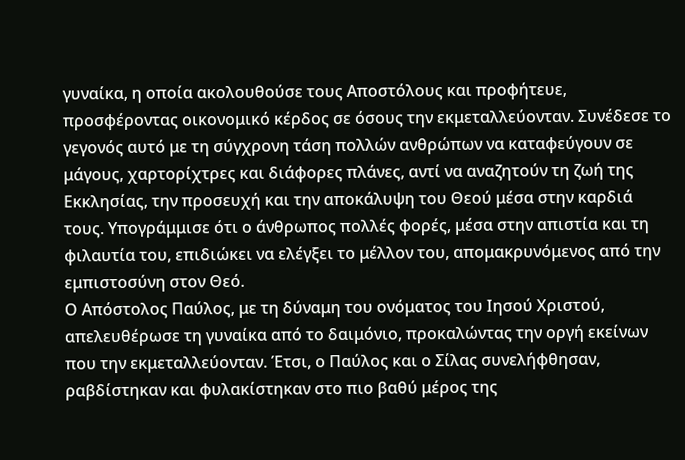γυναίκα, η οποία ακολουθούσε τους Αποστόλους και προφήτευε, προσφέροντας οικονομικό κέρδος σε όσους την εκμεταλλεύονταν. Συνέδεσε το γεγονός αυτό με τη σύγχρονη τάση πολλών ανθρώπων να καταφεύγουν σε μάγους, χαρτορίχτρες και διάφορες πλάνες, αντί να αναζητούν τη ζωή της Εκκλησίας, την προσευχή και την αποκάλυψη του Θεού μέσα στην καρδιά τους. Υπογράμμισε ότι ο άνθρωπος πολλές φορές, μέσα στην απιστία και τη φιλαυτία του, επιδιώκει να ελέγξει το μέλλον του, απομακρυνόμενος από την εμπιστοσύνη στον Θεό.
Ο Απόστολος Παύλος, με τη δύναμη του ονόματος του Ιησού Χριστού, απελευθέρωσε τη γυναίκα από το δαιμόνιο, προκαλώντας την οργή εκείνων που την εκμεταλλεύονταν. Έτσι, ο Παύλος και ο Σίλας συνελήφθησαν, ραβδίστηκαν και φυλακίστηκαν στο πιο βαθύ μέρος της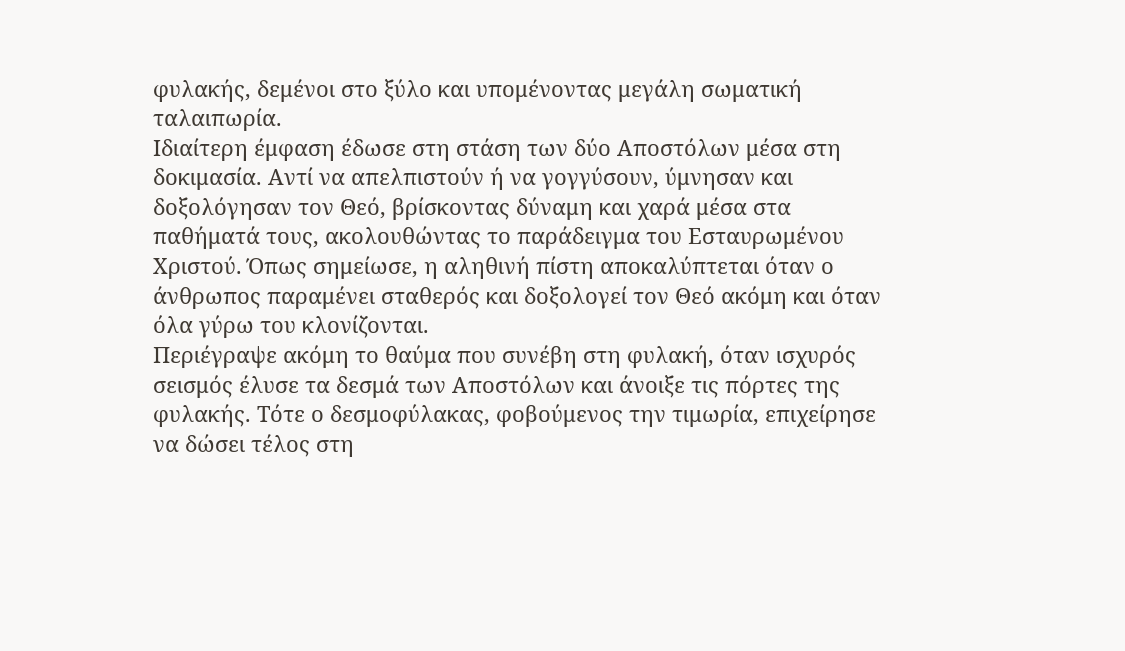φυλακής, δεμένοι στο ξύλο και υπομένοντας μεγάλη σωματική ταλαιπωρία.
Ιδιαίτερη έμφαση έδωσε στη στάση των δύο Αποστόλων μέσα στη δοκιμασία. Αντί να απελπιστούν ή να γογγύσουν, ύμνησαν και δοξολόγησαν τον Θεό, βρίσκοντας δύναμη και χαρά μέσα στα παθήματά τους, ακολουθώντας το παράδειγμα του Εσταυρωμένου Χριστού. Όπως σημείωσε, η αληθινή πίστη αποκαλύπτεται όταν ο άνθρωπος παραμένει σταθερός και δοξολογεί τον Θεό ακόμη και όταν όλα γύρω του κλονίζονται.
Περιέγραψε ακόμη το θαύμα που συνέβη στη φυλακή, όταν ισχυρός σεισμός έλυσε τα δεσμά των Αποστόλων και άνοιξε τις πόρτες της φυλακής. Τότε ο δεσμοφύλακας, φοβούμενος την τιμωρία, επιχείρησε να δώσει τέλος στη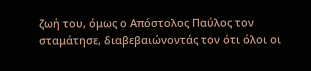ζωή του, όμως ο Απόστολος Παύλος τον σταμάτησε, διαβεβαιώνοντάς τον ότι όλοι οι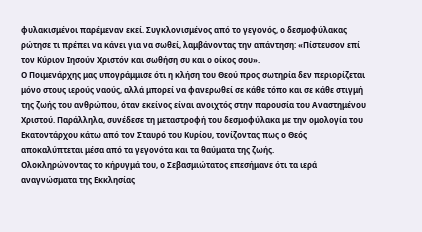φυλακισμένοι παρέμεναν εκεί. Συγκλονισμένος από το γεγονός, ο δεσμοφύλακας ρώτησε τι πρέπει να κάνει για να σωθεί, λαμβάνοντας την απάντηση: «Πίστευσον επί τον Κύριον Ιησούν Χριστόν και σωθήση συ και ο οίκος σου».
Ο Ποιμενάρχης μας υπογράμμισε ότι η κλήση του Θεού προς σωτηρία δεν περιορίζεται μόνο στους ιερούς ναούς, αλλά μπορεί να φανερωθεί σε κάθε τόπο και σε κάθε στιγμή της ζωής του ανθρώπου, όταν εκείνος είναι ανοιχτός στην παρουσία του Αναστημένου Χριστού. Παράλληλα, συνέδεσε τη μεταστροφή του δεσμοφύλακα με την ομολογία του Εκατοντάρχου κάτω από τον Σταυρό του Κυρίου, τονίζοντας πως ο Θεός αποκαλύπτεται μέσα από τα γεγονότα και τα θαύματα της ζωής.
Ολοκληρώνοντας το κήρυγμά του, ο Σεβασμιώτατος επεσήμανε ότι τα ιερά αναγνώσματα της Εκκλησίας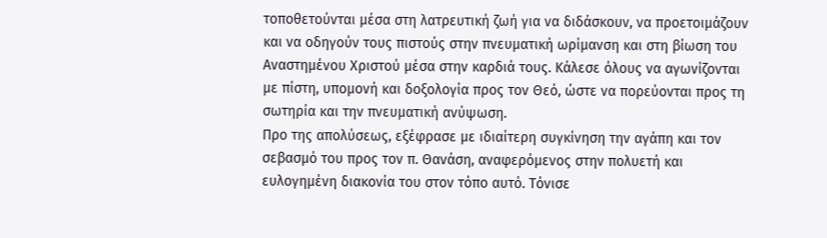τοποθετούνται μέσα στη λατρευτική ζωή για να διδάσκουν, να προετοιμάζουν και να οδηγούν τους πιστούς στην πνευματική ωρίμανση και στη βίωση του Αναστημένου Χριστού μέσα στην καρδιά τους. Κάλεσε όλους να αγωνίζονται με πίστη, υπομονή και δοξολογία προς τον Θεό, ώστε να πορεύονται προς τη σωτηρία και την πνευματική ανύψωση.
Προ της απολύσεως, εξέφρασε με ιδιαίτερη συγκίνηση την αγάπη και τον σεβασμό του προς τον π. Θανάση, αναφερόμενος στην πολυετή και ευλογημένη διακονία του στον τόπο αυτό. Τόνισε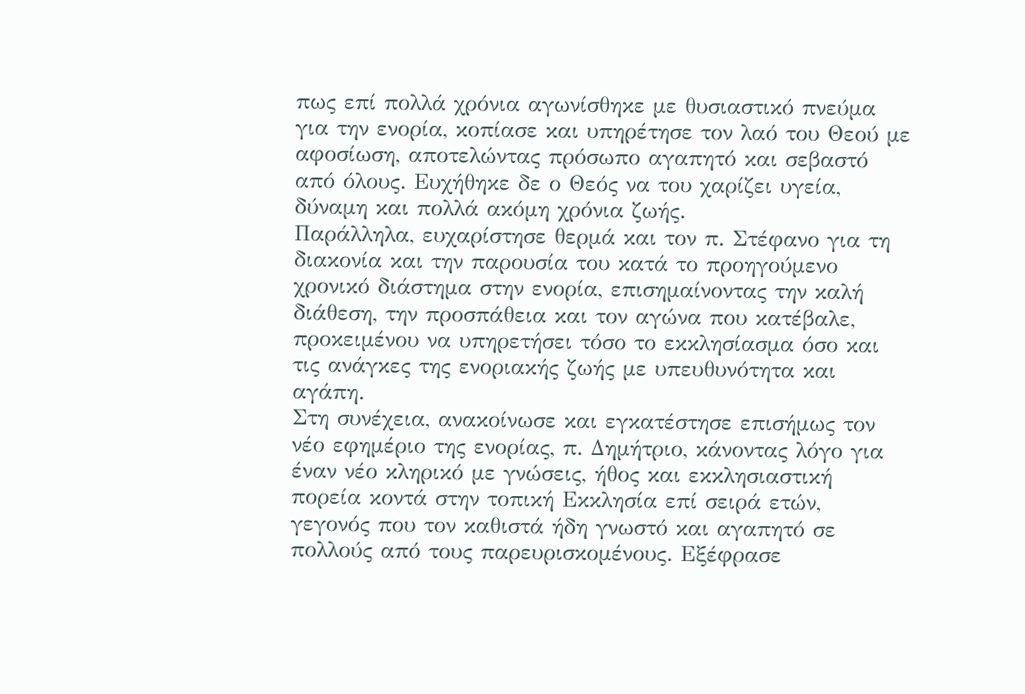πως επί πολλά χρόνια αγωνίσθηκε με θυσιαστικό πνεύμα για την ενορία, κοπίασε και υπηρέτησε τον λαό του Θεού με αφοσίωση, αποτελώντας πρόσωπο αγαπητό και σεβαστό από όλους. Ευχήθηκε δε ο Θεός να του χαρίζει υγεία, δύναμη και πολλά ακόμη χρόνια ζωής.
Παράλληλα, ευχαρίστησε θερμά και τον π. Στέφανο για τη διακονία και την παρουσία του κατά το προηγούμενο χρονικό διάστημα στην ενορία, επισημαίνοντας την καλή διάθεση, την προσπάθεια και τον αγώνα που κατέβαλε, προκειμένου να υπηρετήσει τόσο το εκκλησίασμα όσο και τις ανάγκες της ενοριακής ζωής με υπευθυνότητα και αγάπη.
Στη συνέχεια, ανακοίνωσε και εγκατέστησε επισήμως τον νέο εφημέριο της ενορίας, π. Δημήτριο, κάνοντας λόγο για έναν νέο κληρικό με γνώσεις, ήθος και εκκλησιαστική πορεία κοντά στην τοπική Εκκλησία επί σειρά ετών, γεγονός που τον καθιστά ήδη γνωστό και αγαπητό σε πολλούς από τους παρευρισκομένους. Εξέφρασε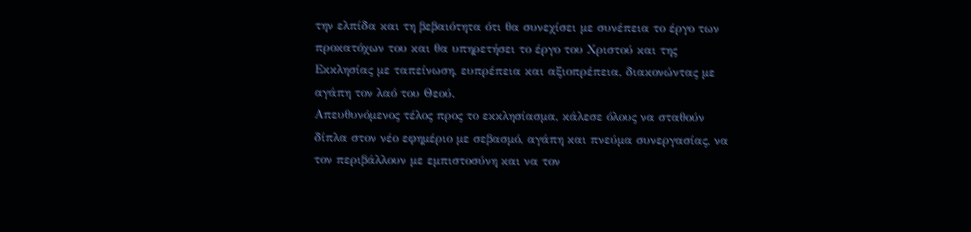την ελπίδα και τη βεβαιότητα ότι θα συνεχίσει με συνέπεια το έργο των προκατόχων του και θα υπηρετήσει το έργο του Χριστού και της Εκκλησίας με ταπείνωση, ευπρέπεια και αξιοπρέπεια, διακονώντας με αγάπη τον λαό του Θεού.
Απευθυνόμενος τέλος προς το εκκλησίασμα, κάλεσε όλους να σταθούν δίπλα στον νέο εφημέριο με σεβασμό, αγάπη και πνεύμα συνεργασίας, να τον περιβάλλουν με εμπιστοσύνη και να τον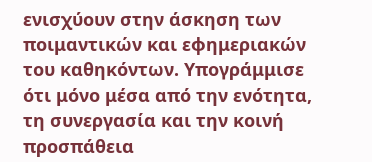ενισχύουν στην άσκηση των ποιμαντικών και εφημεριακών του καθηκόντων. Υπογράμμισε ότι μόνο μέσα από την ενότητα, τη συνεργασία και την κοινή προσπάθεια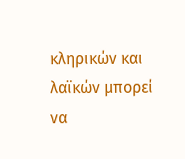κληρικών και λαϊκών μπορεί να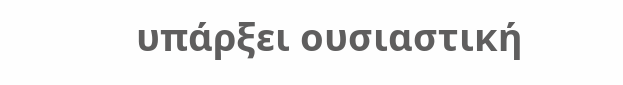υπάρξει ουσιαστική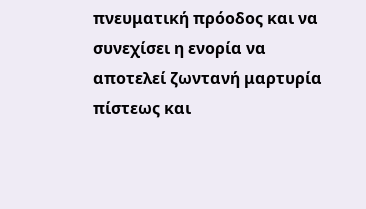πνευματική πρόοδος και να συνεχίσει η ενορία να αποτελεί ζωντανή μαρτυρία πίστεως και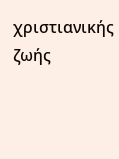χριστιανικής ζωής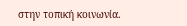στην τοπική κοινωνία.